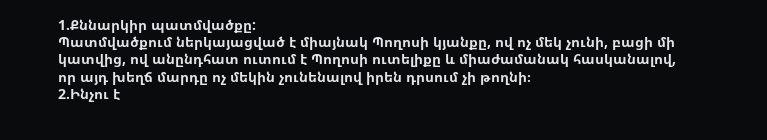1.Քննարկիր պատմվածքը:
Պատմվածքում ներկայացված է միայնակ Պողոսի կյանքը, ով ոչ մեկ չունի, բացի մի կատվից, ով անընդհատ ուտում է Պողոսի ուտելիքը և միաժամանակ հասկանալով, որ այդ խեղճ մարդը ոչ մեկին չունենալով իրեն դրսում չի թողնի։
2.Ինչու է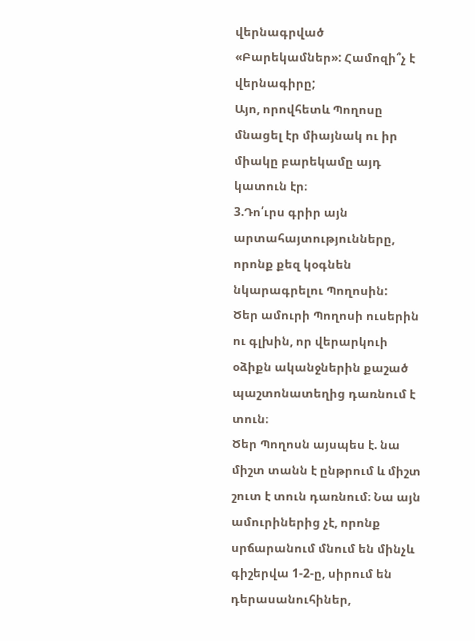վերնագրված «Բարեկամներ»: Համոզի՞չ է վերնագիրը;
Այո, որովհետև Պողոսը մնացել էր միայնակ ու իր միակը բարեկամը այդ կատուն էր։
3.Դո՛ւրս գրիր այն արտահայտությունները, որոնք քեզ կօգնեն նկարագրելու Պողոսին:
Ծեր ամուրի Պողոսի ուսերին ու գլխին, որ վերարկուի օձիքն ականջներին քաշած պաշտոնատեղից դառնում է տուն։
Ծեր Պողոսն այսպես է. նա միշտ տանն է ընթրում և միշտ շուտ է տուն դառնում։ Նա այն ամուրիներից չէ, որոնք սրճարանում մնում են մինչև գիշերվա 1-2-ը, սիրում են դերասանուհիներ,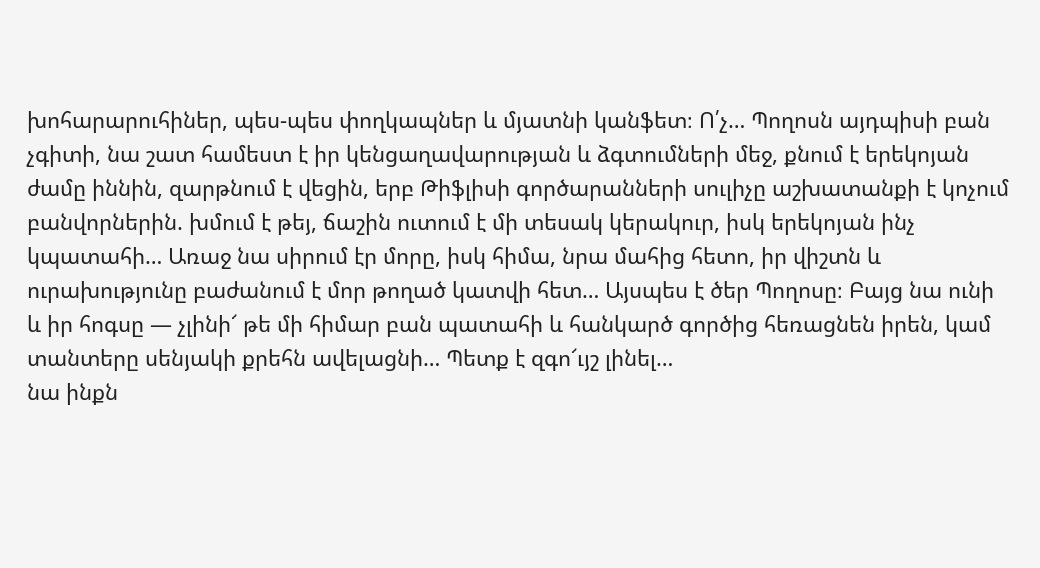խոհարարուհիներ, պես-պես փողկապներ և մյատնի կանֆետ։ Ո՛չ… Պողոսն այդպիսի բան չգիտի, նա շատ համեստ է իր կենցաղավարության և ձգտումների մեջ, քնում է երեկոյան ժամը իննին, զարթնում է վեցին, երբ Թիֆլիսի գործարանների սուլիչը աշխատանքի է կոչում բանվորներին. խմում է թեյ, ճաշին ուտում է մի տեսակ կերակուր, իսկ երեկոյան ինչ կպատահի… Առաջ նա սիրում էր մորը, իսկ հիմա, նրա մահից հետո, իր վիշտն և ուրախությունը բաժանում է մոր թողած կատվի հետ… Այսպես է ծեր Պողոսը։ Բայց նա ունի և իր հոգսը — չլինի՜ թե մի հիմար բան պատահի և հանկարծ գործից հեռացնեն իրեն, կամ տանտերը սենյակի քրեհն ավելացնի… Պետք է զգո՜ւյշ լինել…
նա ինքն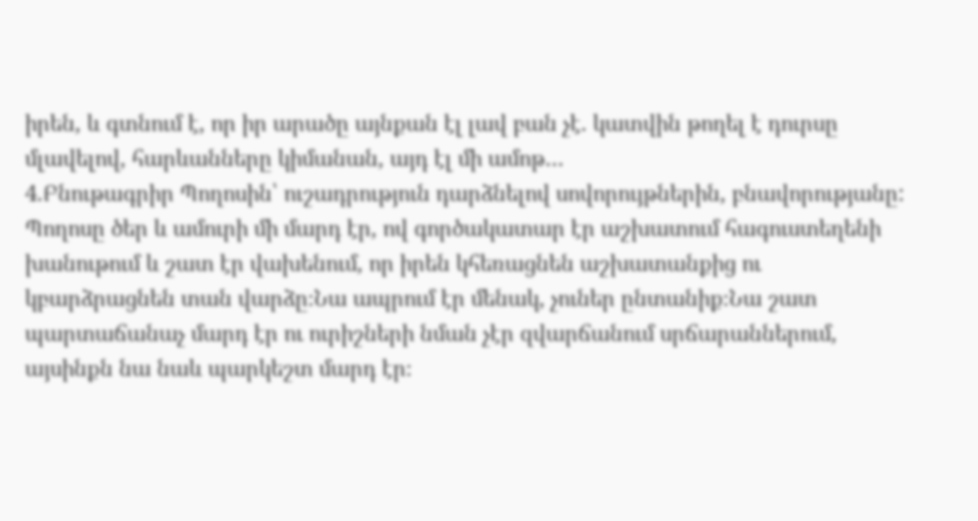իրեն, և գտնում է, որ իր արածը այնքան էլ լավ բան չէ. կատվին թողել է դուրսը մլավելով, հարևանները կիմանան, այդ էլ մի ամոթ…
4.Բնութագրիր Պողոսին՝ ուշադրություն դարձնելով սովորույթներին, բնավորությանը:
Պողոսը ծեր և ամուրի մի մարդ էր, ով գործակատար էր աշխատում հագուստեղենի խանութում և շատ էր վախենում, որ իրեն կհեռացնեն աշխատանքից ու կբարձրացնեն տան վարձը։Նա ապրում էր մենակ, չուներ ընտանիք։Նա շատ պարտաճանաչ մարդ էր ու ուրիշների նման չէր զվարճանում սրճարաններում, այսինքն նա նաև պարկեշտ մարդ էր։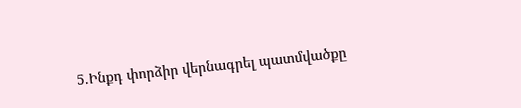5.Ինքդ փորձիր վերնագրել պատմվածքը